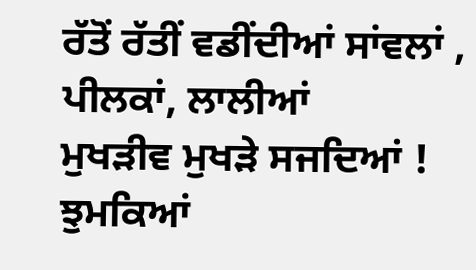ਰੱਤੋਂ ਰੱਤੀਂ ਵਡੀਂਦੀਆਂ ਸਾਂਵਲਾਂ , ਪੀਲਕਾਂ, ਲਾਲੀਆਂ
ਮੁਖੜੀਵ ਮੁਖੜੇ ਸਜਦਿਆਂ ! ਝੁਮਕਿਆਂ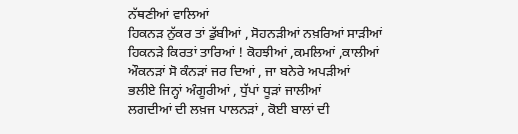ਨੱਥਣੀਆਂ ਵਾਲਿਆਂ
ਹਿਕਨੜ ਨੁੱਕਰ ਤਾਂ ਡੁੱਬੀਆਂ , ਸੋਹਨੜੀਆਂ ਨਖ਼ਰਿਆਂ ਸਾੜੀਆਂ
ਹਿਕਨੜੇ ਕਿਰਤਾਂ ਤਾਰਿਆਂ ! ਕੋਹਝੀਆਂ ,ਕਮਲਿਆਂ ,ਕਾਲੀਆਂ
ਔਕਨੜਾਂ ਸੋ ਕੰਨੜਾਂ ਜਰ ਦਿਆਂ , ਜਾ ਬਨੇਰੇ ਅਪੜੀਆਂ
ਭਲੀਏ ਜਿਨ੍ਹਾਂ ਅੰਗੂਰੀਆਂ , ਧੁੱਪਾਂ ਧੂੜਾਂ ਜਾਲੀਆਂ
ਲਗਦੀਆਂ ਦੀ ਲਖ਼ਜ ਪਾਲਨੜਾਂ , ਕੋਈ ਬਾਲਾਂ ਦੀ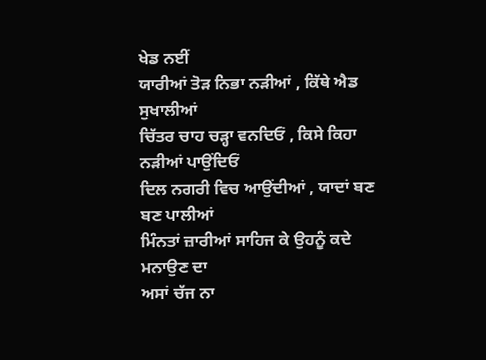ਖੇਡ ਨਈਂ
ਯਾਰੀਆਂ ਤੋੜ ਨਿਭਾ ਨੜੀਆਂ , ਕਿੱਥੇ ਐਡ ਸੁਖਾਲੀਆਂ
ਚਿੱਤਰ ਚਾਹ ਚੜ੍ਹਾ ਵਨਦਿਓਂ , ਕਿਸੇ ਕਿਹਾ ਨੜੀਆਂ ਪਾਉਂਦਿਓਂ
ਦਿਲ ਨਗਰੀ ਵਿਚ ਆਉਂਦੀਆਂ , ਯਾਦਾਂ ਬਣ ਬਣ ਪਾਲੀਆਂ
ਮਿੰਨਤਾਂ ਜ਼ਾਰੀਆਂ ਸਾਹਿਜ ਕੇ ਉਹਨੂੰ ਕਦੇ ਮਨਾਉਣ ਦਾ
ਅਸਾਂ ਚੱਜ ਨਾ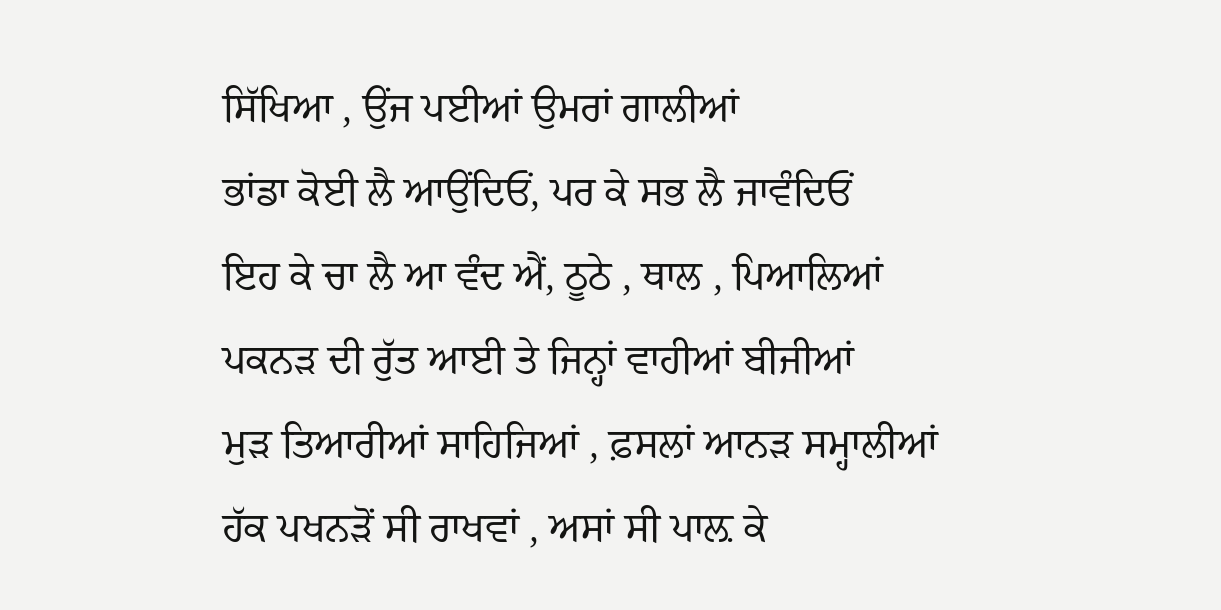ਸਿੱਖਿਆ , ਉਂਜ ਪਈਆਂ ਉਮਰਾਂ ਗਾਲੀਆਂ
ਭਾਂਡਾ ਕੋਈ ਲੈ ਆਉਂਦਿਓਂ, ਪਰ ਕੇ ਸਭ ਲੈ ਜਾਵੰਦਿਓਂ
ਇਹ ਕੇ ਚਾ ਲੈ ਆ ਵੰਦ ਐਂ, ਠੂਠੇ , ਥਾਲ , ਪਿਆਲਿਆਂ
ਪਕਨੜ ਦੀ ਰੁੱਤ ਆਈ ਤੇ ਜਿਨ੍ਹਾਂ ਵਾਹੀਆਂ ਬੀਜੀਆਂ
ਮੁੜ ਤਿਆਰੀਆਂ ਸਾਹਿਜਿਆਂ , ਫ਼ਸਲਾਂ ਆਨੜ ਸਮ੍ਹਾਲੀਆਂ
ਹੱਕ ਪਖਨੜੋਂ ਸੀ ਰਾਖਵਾਂ , ਅਸਾਂ ਸੀ ਪਾਲ਼ ਕੇ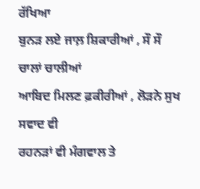ਰੱਖਿਆ
ਬੁਨੜ ਲਏ ਜਾਲ਼ ਸ਼ਿਕਾਰੀਆਂ , ਸੌ ਸੌ ਚਾਲਾਂ ਚਾਲੀਆਂ
ਆਬਿਦ ਮਿਲਣ ਫ਼ਕੀਰੀਆਂ , ਲੋੜਨੇ ਸੁਖ ਸਵਾਦ ਵੀ
ਰਹਨੜਾਂ ਵੀ ਮੰਗਵਾਲ ਤੇ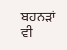ਬਹਨੜਾਂ ਵੀ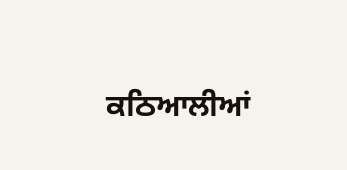ਕਠਿਆਲੀਆਂ